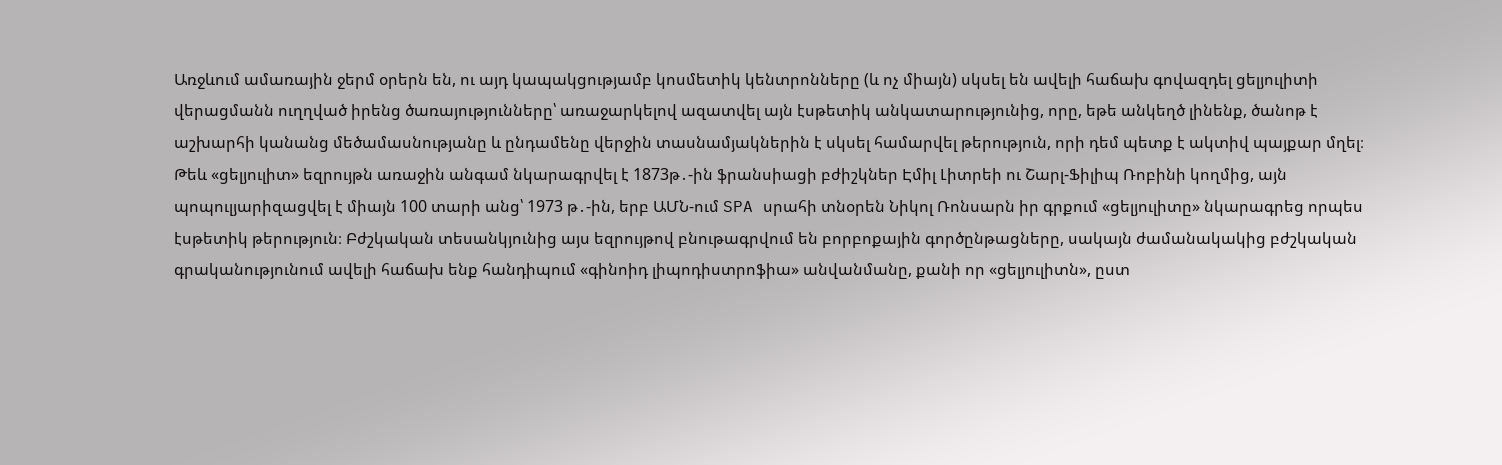Առջևում ամառային ջերմ օրերն են, ու այդ կապակցությամբ կոսմետիկ կենտրոնները (և ոչ միայն) սկսել են ավելի հաճախ գովազդել ցելյուլիտի վերացմանն ուղղված իրենց ծառայությունները՝ առաջարկելով ազատվել այն էսթետիկ անկատարությունից, որը, եթե անկեղծ լինենք, ծանոթ է աշխարհի կանանց մեծամասնությանը և ընդամենը վերջին տասնամյակներին է սկսել համարվել թերություն, որի դեմ պետք է ակտիվ պայքար մղել։
Թեև «ցելյուլիտ» եզրույթն առաջին անգամ նկարագրվել է 1873թ․-ին ֆրանսիացի բժիշկներ Էմիլ Լիտրեի ու Շարլ-Ֆիլիպ Ռոբինի կողմից, այն պոպուլյարիզացվել է միայն 100 տարի անց՝ 1973 թ․-ին, երբ ԱՄՆ-ում SPA սրահի տնօրեն Նիկոլ Ռոնսարն իր գրքում «ցելյուլիտը» նկարագրեց որպես էսթետիկ թերություն։ Բժշկական տեսանկյունից այս եզրույթով բնութագրվում են բորբոքային գործընթացները, սակայն ժամանակակից բժշկական գրականությունում ավելի հաճախ ենք հանդիպում «գինոիդ լիպոդիստրոֆիա» անվանմանը, քանի որ «ցելյուլիտն», ըստ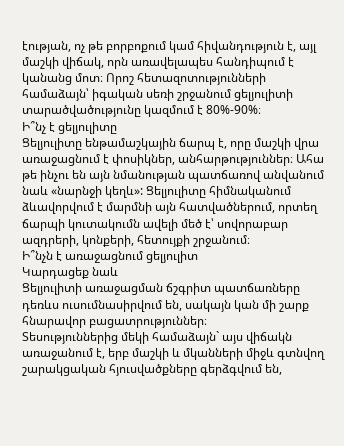էության, ոչ թե բորբոքում կամ հիվանդություն է, այլ մաշկի վիճակ, որն առավելապես հանդիպում է կանանց մոտ։ Որոշ հետազոտությունների համաձայն՝ իգական սեռի շրջանում ցելյուլիտի տարածվածությունը կազմում է 80%-90%։
Ի՞նչ է ցելյուլիտը
Ցելյուլիտը ենթամաշկային ճարպ է, որը մաշկի վրա առաջացնում է փոսիկներ, անհարթություններ։ Ահա թե ինչու են այն նմանության պատճառով անվանում նաև «նարնջի կեղև»: Ցելյուլիտը հիմնականում ձևավորվում է մարմնի այն հատվածներում, որտեղ ճարպի կուտակումն ավելի մեծ է՝ սովորաբար ազդրերի, կոնքերի, հետույքի շրջանում։
Ի՞նչն է առաջացնում ցելյուլիտ
Կարդացեք նաև
Ցելյուլիտի առաջացման ճշգրիտ պատճառները դեռևս ուսումնասիրվում են, սակայն կան մի շարք հնարավոր բացատրություններ։
Տեսություններից մեկի համաձայն` այս վիճակն առաջանում է, երբ մաշկի և մկանների միջև գտնվող շարակցական հյուսվածքները գերձգվում են,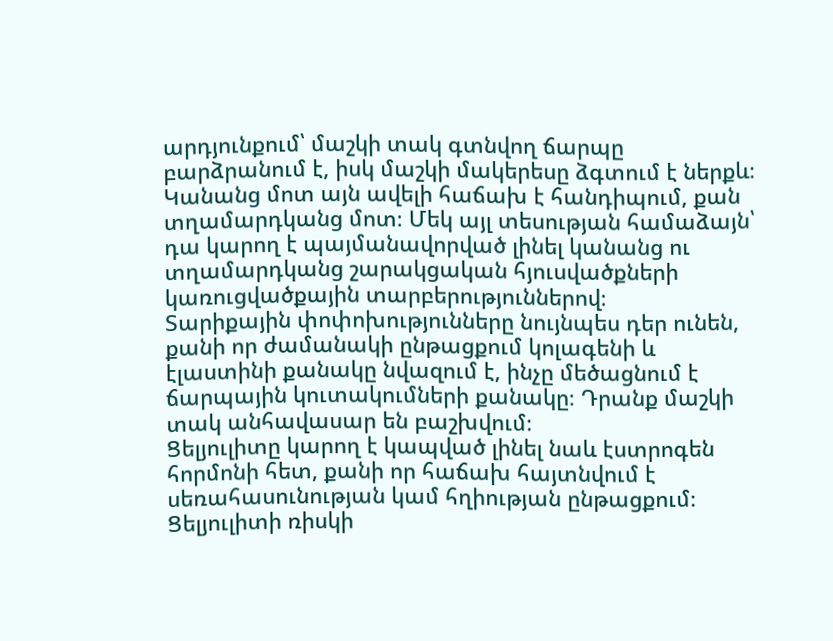արդյունքում՝ մաշկի տակ գտնվող ճարպը բարձրանում է, իսկ մաշկի մակերեսը ձգտում է ներքև։
Կանանց մոտ այն ավելի հաճախ է հանդիպում, քան տղամարդկանց մոտ։ Մեկ այլ տեսության համաձայն՝ դա կարող է պայմանավորված լինել կանանց ու տղամարդկանց շարակցական հյուսվածքների կառուցվածքային տարբերություններով։
Տարիքային փոփոխությունները նույնպես դեր ունեն, քանի որ ժամանակի ընթացքում կոլագենի և էլաստինի քանակը նվազում է, ինչը մեծացնում է ճարպային կուտակումների քանակը։ Դրանք մաշկի տակ անհավասար են բաշխվում։
Ցելյուլիտը կարող է կապված լինել նաև էստրոգեն հորմոնի հետ, քանի որ հաճախ հայտնվում է սեռահասունության կամ հղիության ընթացքում։
Ցելյուլիտի ռիսկի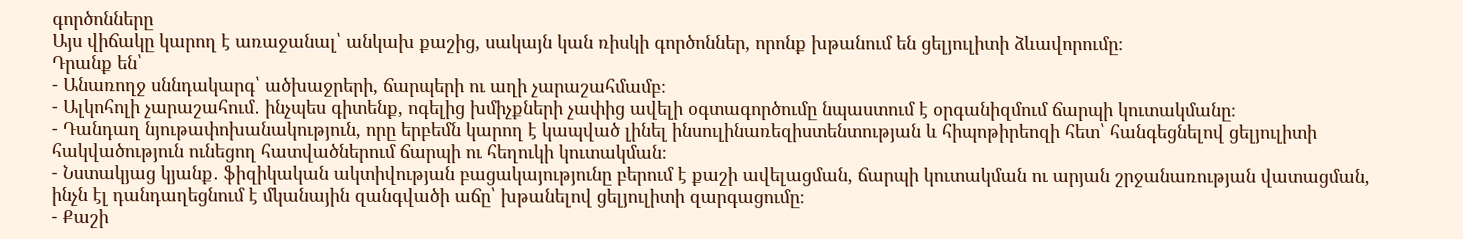գործոնները
Այս վիճակը կարող է առաջանալ՝ անկախ քաշից, սակայն կան ռիսկի գործոններ, որոնք խթանում են ցելյուլիտի ձևավորումը։
Դրանք են՝
- Անառողջ սննդակարգ՝ ածխաջրերի, ճարպերի ու աղի չարաշահմամբ։
- Ալկոհոլի չարաշահում․ ինչպես գիտենք, ոգելից խմիչքների չափից ավելի օգտագործումը նպաստում է օրգանիզմում ճարպի կուտակմանը։
- Դանդաղ նյութափոխանակություն, որը երբեմն կարող է կապված լինել ինսուլինառեզիստենտության և հիպոթիրեոզի հետ՝ հանգեցնելով ցելյուլիտի հակվածություն ունեցող հատվածներում ճարպի ու հեղուկի կուտակման։
- Նստակյաց կյանք․ ֆիզիկական ակտիվության բացակայությունը բերում է քաշի ավելացման, ճարպի կուտակման ու արյան շրջանառության վատացման, ինչն էլ դանդաղեցնում է մկանային զանգվածի աճը՝ խթանելով ցելյուլիտի զարգացումը։
- Քաշի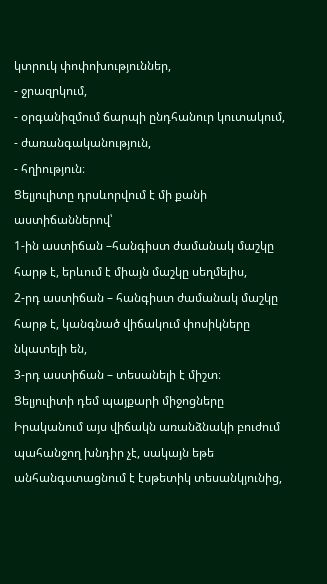կտրուկ փոփոխություններ,
- ջրազրկում,
- օրգանիզմում ճարպի ընդհանուր կուտակում,
- ժառանգականություն,
- հղիություն։
Ցելյուլիտը դրսևորվում է մի քանի աստիճաններով՝
1-ին աստիճան –հանգիստ ժամանակ մաշկը հարթ է, երևում է միայն մաշկը սեղմելիս,
2-րդ աստիճան – հանգիստ ժամանակ մաշկը հարթ է, կանգնած վիճակում փոսիկները նկատելի են,
3-րդ աստիճան – տեսանելի է միշտ։
Ցելյուլիտի դեմ պայքարի միջոցները
Իրականում այս վիճակն առանձնակի բուժում պահանջող խնդիր չէ, սակայն եթե անհանգստացնում է էսթետիկ տեսանկյունից,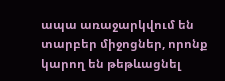ապա առաջարկվում են տարբեր միջոցներ, որոնք կարող են թեթևացնել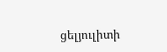ցելյուլիտի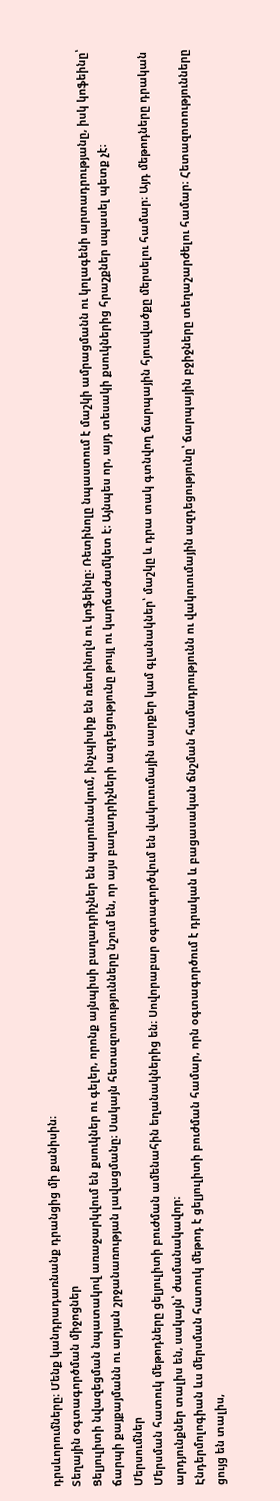դրսևորումները։ Մենք կանդրադառնանք դրանցից մի քանիսին։
Տեղային օգտագործման միջոցներ
Ցելյուլիտի նվազեցման նպատակով առաջարկվում են քսուկներ ու գելեր, որոնք այնպիսի բաղադրիչներ են պարունակում, ինչպիսիք են ռետինոլն ու կոֆեինը։ Ռետինոլը նպաստում է մաշկի ամրացմանն ու կոլագենի արտադրությանը, իսկ կոֆեինը՝ ճարպի քայքայմանն ու արյան շրջանառության լավացմանը։ Սակայն հետազոտությունները նշում են, որ այս բաղադրիչների ազդեցությունը թույլ ու կարճաժամկետ է։ Այնպես որ, այդ տեսակի քսուկներից հրաշքներ սպասել պետք չէ։
Մերսումներ
Մերսման հատուկ մեթոդները ցելյուլիտի բուժման ամենահին եղանակներից են։ Սովորաբար օգտագործվում են վակուումային սարքեր կամ գլանակներ՝ մաշկը և դրա տակ գտնվող ճարպային հյուսվածքը մերսելու համար։ Այդ մեթոդները դրական արդյունքներ տալիս են, սակայն՝ ժամանակավոր։
Էնդերմոլոգիան ևս մերսման հատուկ մեթոդ է ցելյուլիտի բուժման համար, որն օգտագործում է դրական և բացասական ճնշման համադրությունն ու վակուումային ազդեցությունը՝ ճարպային բջիջները տեղաշարժելու համար։ Հետազոտությունները ցույց են տալիս,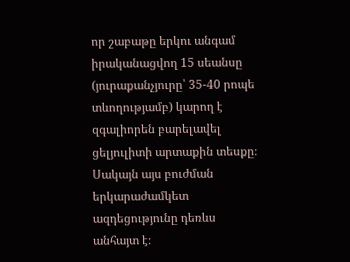որ շաբաթը երկու անգամ իրականացվող 15 սեանսը (յուրաքանչյուրը՝ 35-40 րոպե տևողությամբ) կարող է զգալիորեն բարելավել ցելյուլիտի արտաքին տեսքը։ Սակայն այս բուժման երկարաժամկետ ազդեցությունը դեռևս անհայտ է։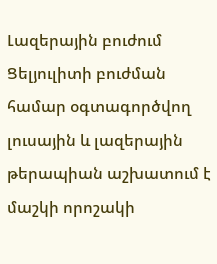Լազերային բուժում
Ցելյուլիտի բուժման համար օգտագործվող լուսային և լազերային թերապիան աշխատում է մաշկի որոշակի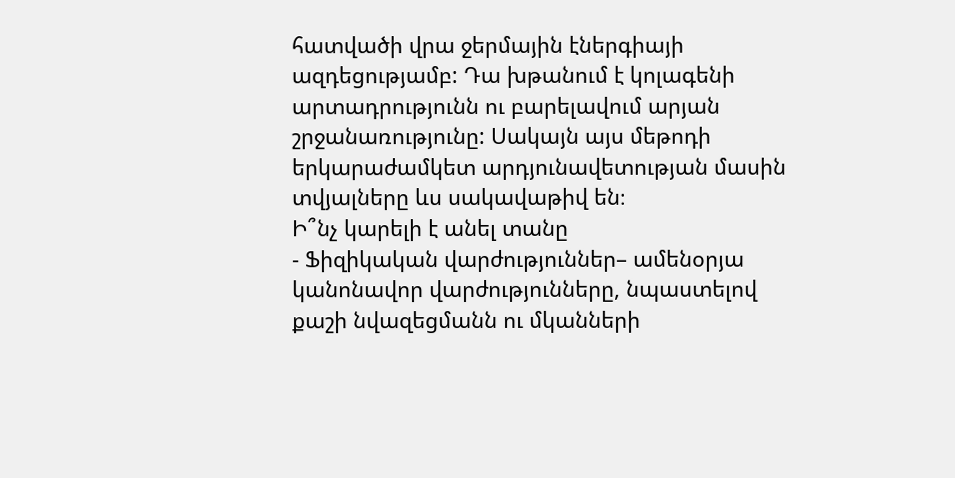հատվածի վրա ջերմային էներգիայի ազդեցությամբ: Դա խթանում է կոլագենի արտադրությունն ու բարելավում արյան շրջանառությունը: Սակայն այս մեթոդի երկարաժամկետ արդյունավետության մասին տվյալները ևս սակավաթիվ են։
Ի՞նչ կարելի է անել տանը
- Ֆիզիկական վարժություններ– ամենօրյա կանոնավոր վարժությունները, նպաստելով քաշի նվազեցմանն ու մկանների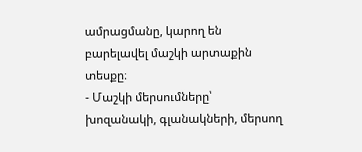ամրացմանը, կարող են բարելավել մաշկի արտաքին տեսքը։
- Մաշկի մերսումները՝ խոզանակի, գլանակների, մերսող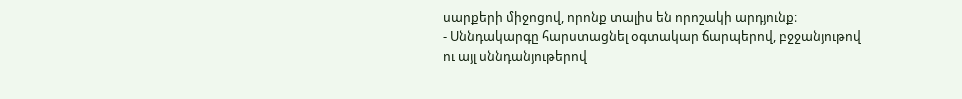սարքերի միջոցով, որոնք տալիս են որոշակի արդյունք։
- Սննդակարգը հարստացնել օգտակար ճարպերով, բջջանյութով ու այլ սննդանյութերով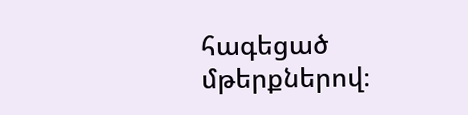հագեցած մթերքներով։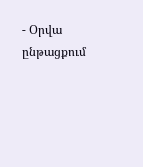- Օրվա ընթացքում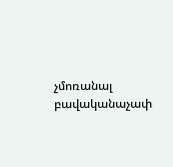չմոռանալ բավականաչափ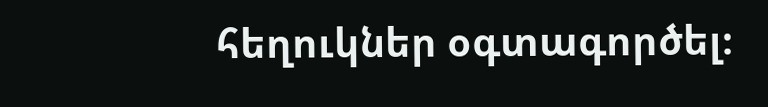հեղուկներ օգտագործել։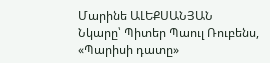Մարինե ԱԼԵՔՍԱՆՅԱՆ
Նկարը՝ Պիտեր Պաուլ Ռուբենս, «Պարիսի դատը»